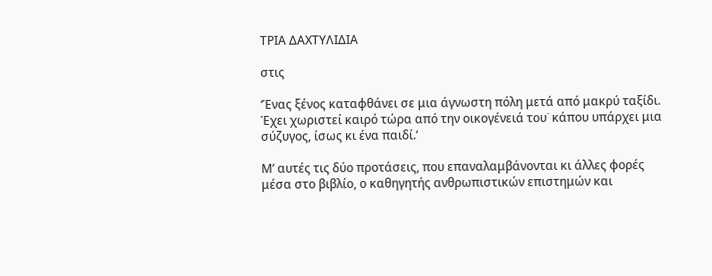ΤΡΙΑ ΔΑΧΤΥΛΙΔΙΑ

στις

‘Ένας ξένος καταφθάνει σε μια άγνωστη πόλη μετά από μακρύ ταξίδι. Έχει χωριστεί καιρό τώρα από την οικογένειά του˙ κάπου υπάρχει μια σύζυγος, ίσως κι ένα παιδί.’

Μ’ αυτές τις δύο προτάσεις, που επαναλαμβάνονται κι άλλες φορές μέσα στο βιβλίο, ο καθηγητής ανθρωπιστικών επιστημών και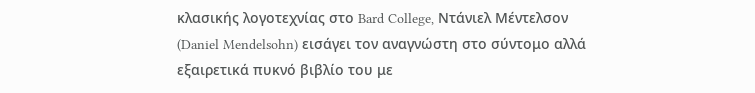κλασικής λογοτεχνίας στο Bard College, Ντάνιελ Μέντελσον (Daniel Mendelsohn) εισάγει τον αναγνώστη στο σύντομο αλλά εξαιρετικά πυκνό βιβλίο του με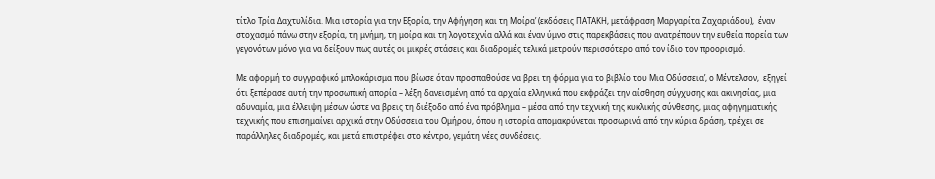τίτλο Τρία Δαχτυλίδια. Μια ιστορία για την Εξορία, την Αφήγηση και τη Μοίρα’ (εκδόσεις ΠΑΤΑΚΗ, μετάφραση Μαργαρίτα Ζαχαριάδου),  έναν στοχασμό πάνω στην εξορία, τη μνήμη, τη μοίρα και τη λογοτεχνία αλλά και έναν ύμνο στις παρεκβάσεις που ανατρέπουν την ευθεία πορεία των γεγονότων μόνο για να δείξουν πως αυτές οι μικρές στάσεις και διαδρομές τελικά μετρούν περισσότερο από τον ίδιο τον προορισμό.

Με αφορμή το συγγραφικό μπλοκάρισμα που βίωσε όταν προσπαθούσε να βρει τη φόρμα για το βιβλίο του Μια Οδύσσεια’, ο Μέντελσον,  εξηγεί ότι ξεπέρασε αυτή την προσωπική απορία – λέξη δανεισμένη από τα αρχαία ελληνικά που εκφράζει την αίσθηση σύγχυσης και ακινησίας, μια αδυναμία, μια έλλειψη μέσων ώστε να βρεις τη διέξοδο από ένα πρόβλημα – μέσα από την τεχνική της κυκλικής σύνθεσης, μιας αφηγηματικής τεχνικής που επισημαίνει αρχικά στην Οδύσσεια του Ομήρου, όπου η ιστορία απομακρύνεται προσωρινά από την κύρια δράση, τρέχει σε παράλληλες διαδρομές, και μετά επιστρέφει στο κέντρο, γεμάτη νέες συνδέσεις.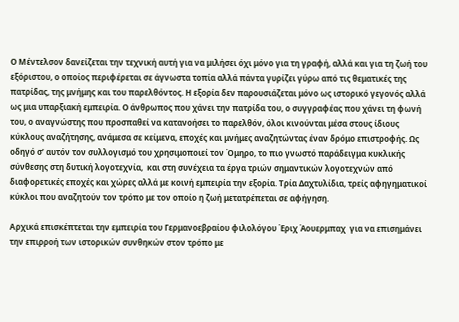Ο Μέντελσον δανείζεται την τεχνική αυτή για να μιλήσει όχι μόνο για τη γραφή, αλλά και για τη ζωή του εξόριστου, ο οποίος περιφέρεται σε άγνωστα τοπία αλλά πάντα γυρίζει γύρω από τις θεματικές της πατρίδας, της μνήμης και του παρελθόντος. Η εξορία δεν παρουσιάζεται μόνο ως ιστορικό γεγονός αλλά ως μια υπαρξιακή εμπειρία. Ο άνθρωπος που χάνει την πατρίδα του, ο συγγραφέας που χάνει τη φωνή του, ο αναγνώστης που προσπαθεί να κατανοήσει το παρελθόν, όλοι κινούνται μέσα στους ίδιους κύκλους αναζήτησης, ανάμεσα σε κείμενα, εποχές και μνήμες αναζητώντας έναν δρόμο επιστροφής. Ως οδηγό σ’ αυτόν τον συλλογισμό του χρησιμοποιεί τον Όμηρο, το πιο γνωστό παράδειγμα κυκλικής σύνθεσης στη δυτική λογοτεχνία,  και στη συνέχεια τα έργα τριών σημαντικών λογοτεχνών από διαφορετικές εποχές και χώρες αλλά με κοινή εμπειρία την εξορία. Τρία Δαχτυλίδια, τρείς αφηγηματικοί κύκλοι που αναζητούν τον τρόπο με τον οποίο η ζωή μετατρέπεται σε αφήγηση.

Αρχικά επισκέπτεται την εμπειρία του Γερμανοεβραίου φιλολόγου Έριχ Άουερμπαχ  για να επισημάνει την επιρροή των ιστορικών συνθηκών στον τρόπο με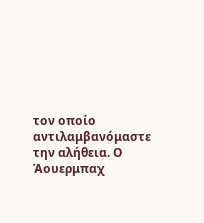τον οποίο αντιλαμβανόμαστε την αλήθεια. Ο Άουερμπαχ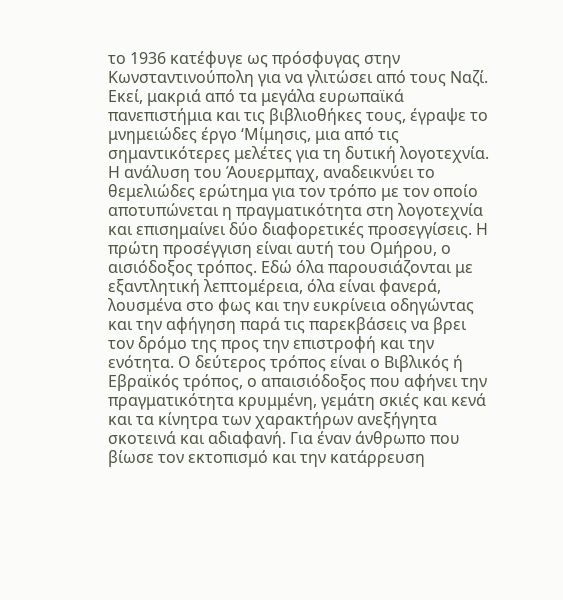το 1936 κατέφυγε ως πρόσφυγας στην Κωνσταντινούπολη για να γλιτώσει από τους Ναζί. Εκεί, μακριά από τα μεγάλα ευρωπαϊκά πανεπιστήμια και τις βιβλιοθήκες τους, έγραψε το μνημειώδες έργο ‘Μίμησις, μια από τις σημαντικότερες μελέτες για τη δυτική λογοτεχνία. Η ανάλυση του Άουερμπαχ, αναδεικνύει το θεμελιώδες ερώτημα για τον τρόπο με τον οποίο αποτυπώνεται η πραγματικότητα στη λογοτεχνία και επισημαίνει δύο διαφορετικές προσεγγίσεις. Η πρώτη προσέγγιση είναι αυτή του Ομήρου, ο αισιόδοξος τρόπος. Εδώ όλα παρουσιάζονται με εξαντλητική λεπτομέρεια, όλα είναι φανερά, λουσμένα στο φως και την ευκρίνεια οδηγώντας και την αφήγηση παρά τις παρεκβάσεις να βρει τον δρόμο της προς την επιστροφή και την ενότητα. Ο δεύτερος τρόπος είναι ο Βιβλικός ή Εβραϊκός τρόπος, ο απαισιόδοξος που αφήνει την πραγματικότητα κρυμμένη, γεμάτη σκιές και κενά και τα κίνητρα των χαρακτήρων ανεξήγητα σκοτεινά και αδιαφανή. Για έναν άνθρωπο που βίωσε τον εκτοπισμό και την κατάρρευση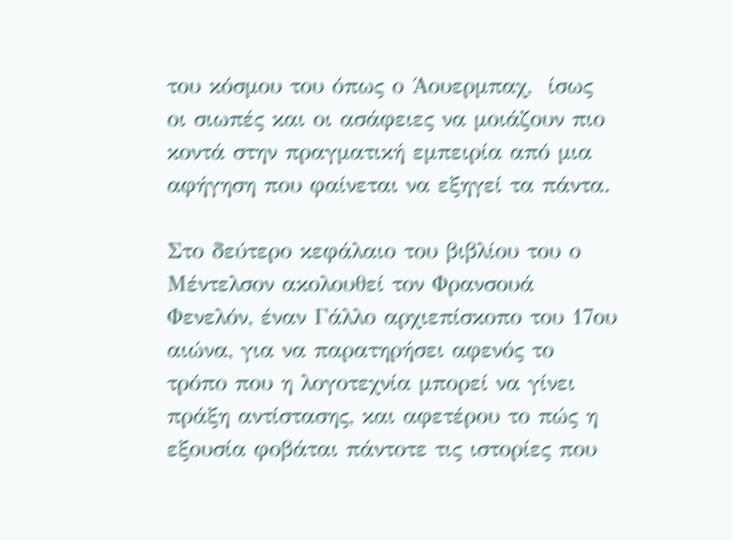του κόσμου του όπως ο Άουερμπαχ,  ίσως οι σιωπές και οι ασάφειες να μοιάζουν πιο κοντά στην πραγματική εμπειρία από μια αφήγηση που φαίνεται να εξηγεί τα πάντα.

Στο δεύτερο κεφάλαιο του βιβλίου του ο Μέντελσον ακολουθεί τον Φρανσουά Φενελόν, έναν Γάλλο αρχιεπίσκοπο του 17ου αιώνα, για να παρατηρήσει αφενός το τρόπο που η λογοτεχνία μπορεί να γίνει πράξη αντίστασης, και αφετέρου το πώς η εξουσία φοβάται πάντοτε τις ιστορίες που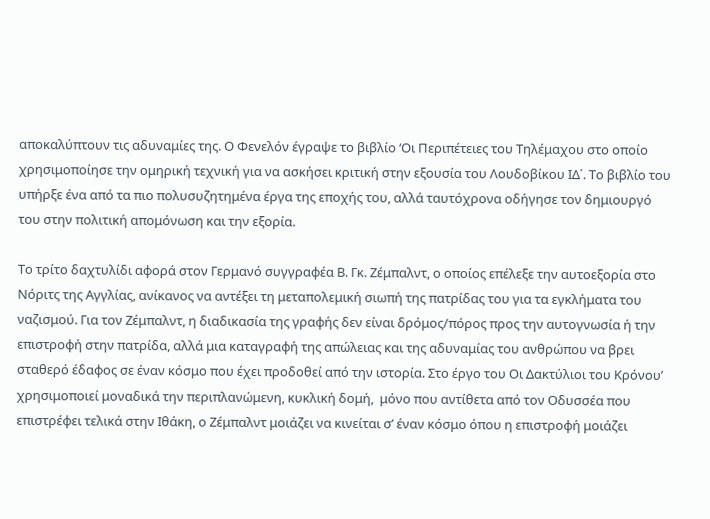αποκαλύπτουν τις αδυναμίες της. Ο Φενελόν έγραψε το βιβλίο ‘Οι Περιπέτειες του Τηλέμαχου στο οποίο χρησιμοποίησε την ομηρική τεχνική για να ασκήσει κριτική στην εξουσία του Λουδοβίκου ΙΔ΄. Το βιβλίο του υπήρξε ένα από τα πιο πολυσυζητημένα έργα της εποχής του, αλλά ταυτόχρονα οδήγησε τον δημιουργό του στην πολιτική απομόνωση και την εξορία.

Το τρίτο δαχτυλίδι αφορά στον Γερμανό συγγραφέα Β. Γκ. Ζέμπαλντ, ο οποίος επέλεξε την αυτοεξορία στο Νόριτς της Αγγλίας, ανίκανος να αντέξει τη μεταπολεμική σιωπή της πατρίδας του για τα εγκλήματα του ναζισμού. Για τον Ζέμπαλντ, η διαδικασία της γραφής δεν είναι δρόμος/πόρος προς την αυτογνωσία ή την επιστροφή στην πατρίδα, αλλά μια καταγραφή της απώλειας και της αδυναμίας του ανθρώπου να βρει σταθερό έδαφος σε έναν κόσμο που έχει προδοθεί από την ιστορία. Στο έργο του Οι Δακτύλιοι του Κρόνου’ χρησιμοποιεί μοναδικά την περιπλανώμενη, κυκλική δομή,  μόνο που αντίθετα από τον Οδυσσέα που επιστρέφει τελικά στην Ιθάκη, ο Ζέμπαλντ μοιάζει να κινείται σ’ έναν κόσμο όπου η επιστροφή μοιάζει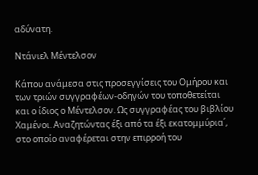αδύνατη.

Ντάνιελ Μέντελσον

Κάπου ανάμεσα στις προσεγγίσεις του Ομήρου και των τριών συγγραφέων-οδηγών του τοποθετείται και ο ίδιος ο Μέντελσον. Ως συγγραφέας του βιβλίου Χαμένοι. Αναζητώντας έξι από τα έξι εκατομμύρια΄, στο οποίο αναφέρεται στην επιρροή του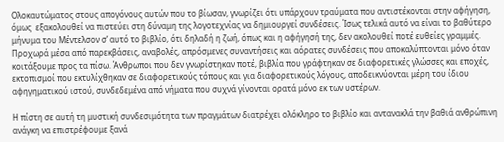Ολοκαυτώματος στους απογόνους αυτών που το βίωσαν, γνωρίζει ότι υπάρχουν τραύματα που αντιστέκονται στην αφήγηση, όμως  εξακολουθεί να πιστεύει στη δύναμη της λογοτεχνίας να δημιουργεί συνδέσεις. Ίσως τελικά αυτό να είναι το βαθύτερο μήνυμα του Μέντελσον σ’ αυτό το βιβλίο, ότι δηλαδή η ζωή, όπως και η αφήγησή της, δεν ακολουθεί ποτέ ευθείες γραμμές. Προχωρά μέσα από παρεκβάσεις, αναβολές, απρόσμενες συναντήσεις και αόρατες συνδέσεις που αποκαλύπτονται μόνο όταν κοιτάξουμε προς τα πίσω. Άνθρωποι που δεν γνωρίστηκαν ποτέ, βιβλία που γράφτηκαν σε διαφορετικές γλώσσες και εποχές, εκτοπισμοί που εκτυλίχθηκαν σε διαφορετικούς τόπους και για διαφορετικούς λόγους, αποδεικνύονται μέρη του ίδιου αφηγηματικού ιστού, συνδεδεμένα από νήματα που συχνά γίνονται ορατά μόνο εκ των υστέρων.

Η πίστη σε αυτή τη μυστική συνδεσιμότητα των πραγμάτων διατρέχει ολόκληρο το βιβλίο και αντανακλά την βαθιά ανθρώπινη ανάγκη να επιστρέφουμε ξανά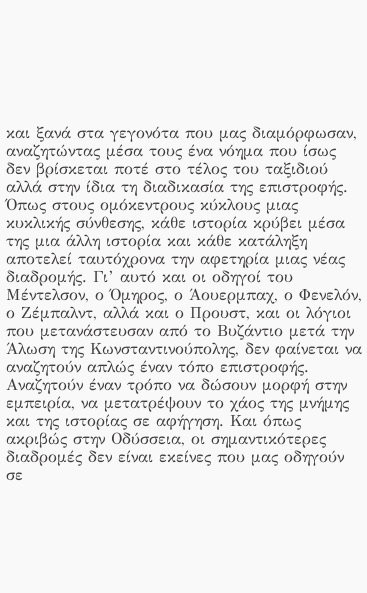και ξανά στα γεγονότα που μας διαμόρφωσαν, αναζητώντας μέσα τους ένα νόημα που ίσως δεν βρίσκεται ποτέ στο τέλος του ταξιδιού αλλά στην ίδια τη διαδικασία της επιστροφής. Όπως στους ομόκεντρους κύκλους μιας κυκλικής σύνθεσης, κάθε ιστορία κρύβει μέσα της μια άλλη ιστορία και κάθε κατάληξη αποτελεί ταυτόχρονα την αφετηρία μιας νέας διαδρομής. Γι’ αυτό και οι οδηγοί του Μέντελσον, ο Όμηρος, ο Άουερμπαχ, ο Φενελόν, ο Ζέμπαλντ, αλλά και ο Προυστ, και οι λόγιοι που μετανάστευσαν από το Βυζάντιο μετά την Άλωση της Κωνσταντινούπολης, δεν φαίνεται να αναζητούν απλώς έναν τόπο επιστροφής. Αναζητούν έναν τρόπο να δώσουν μορφή στην εμπειρία, να μετατρέψουν το χάος της μνήμης και της ιστορίας σε αφήγηση. Και όπως ακριβώς στην Οδύσσεια, οι σημαντικότερες διαδρομές δεν είναι εκείνες που μας οδηγούν σε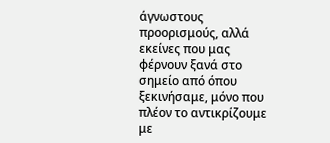άγνωστους προορισμούς, αλλά εκείνες που μας φέρνουν ξανά στο σημείο από όπου ξεκινήσαμε, μόνο που πλέον το αντικρίζουμε με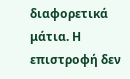διαφορετικά μάτια. Η επιστροφή δεν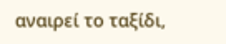αναιρεί το ταξίδι,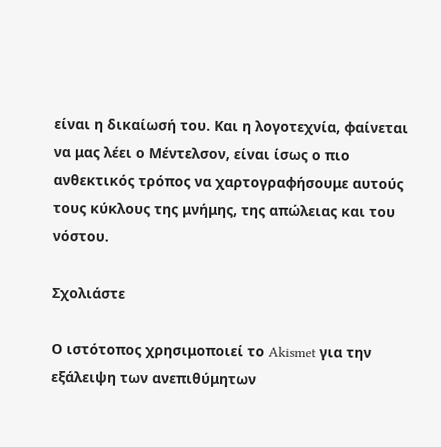είναι η δικαίωσή του. Και η λογοτεχνία, φαίνεται να μας λέει ο Μέντελσον, είναι ίσως ο πιο ανθεκτικός τρόπος να χαρτογραφήσουμε αυτούς τους κύκλους της μνήμης, της απώλειας και του νόστου.

Σχολιάστε

Ο ιστότοπος χρησιμοποιεί το Akismet για την εξάλειψη των ανεπιθύμητων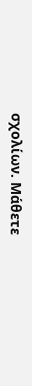σχολίων. Μάθετε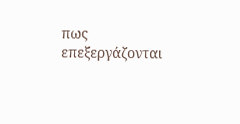πως επεξεργάζονται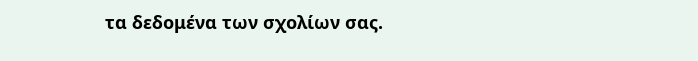τα δεδομένα των σχολίων σας.